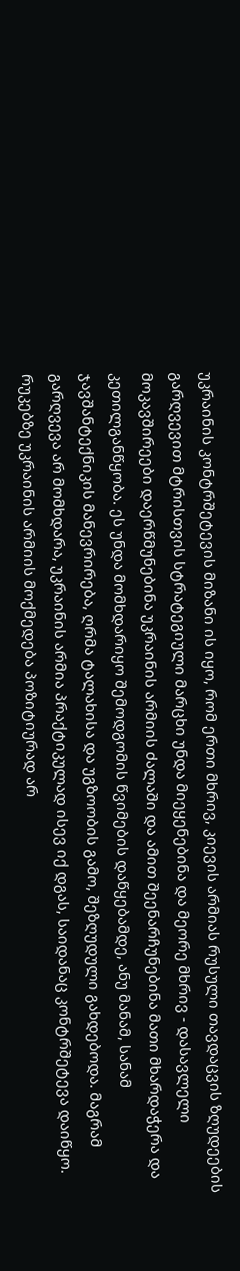უკრაინის კონტრშეტევის მიზანი ის იყო, რომ ერთი მხრივ, კიევის არმიას რუსული თავდაცვის ზღუდეების გარღვევით მტრისთვის სტრატეგიული მარცხი უნდა მიეყენებინა და მეორე მხრივ - დასავლელი მოკავშირეები დაერწმუნებინა უკრაინის არმიის ძალაში და ამით შეენარჩუნებინა მათი მხარდაჭერა და კეთილგანწყობა. ეს უნდა მომხდარიყო შემოდგომის წვიმების დაწყებამდე, ანუ მანამ, სანამ ჯავშანტექნიკის მანევრირება, ღრმა ტალახისა და უგზოობის გამო, შეზღუდული გახდებოდა. მაგრამ გარღვევა არ მომხდარა, უკრაინის არმია პრაქტიკულად ისევ იქ დგას, საიდანაც კონტრშეტევა დაიწყო.
რუკებზე უკრაინის არმიის მოქმედება პოზიტიურად არ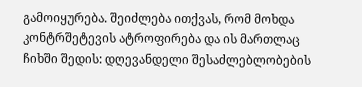გამოიყურება. შეიძლება ითქვას, რომ მოხდა კონტრშეტევის ატროფირება და ის მართლაც ჩიხში შედის: დღევანდელი შესაძლებლობების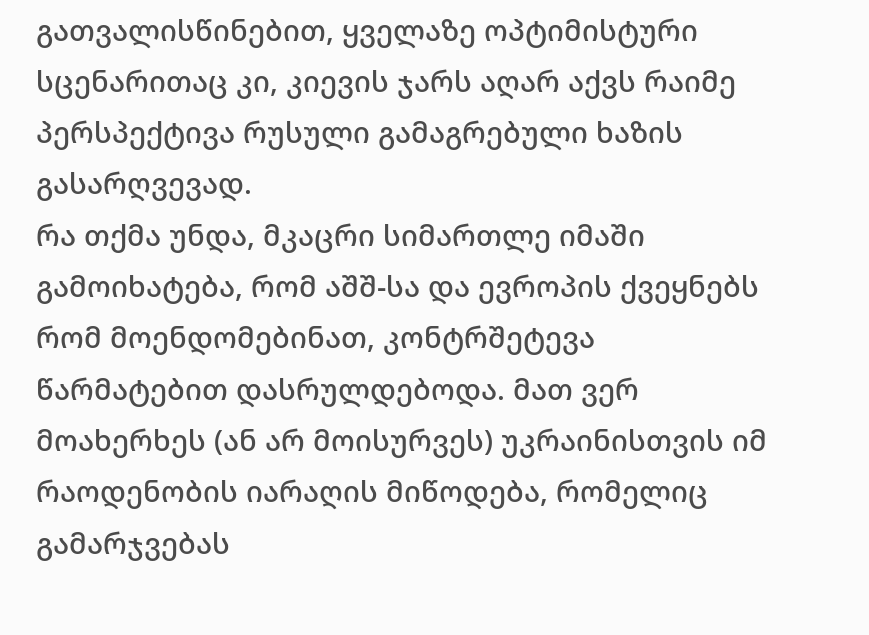გათვალისწინებით, ყველაზე ოპტიმისტური სცენარითაც კი, კიევის ჯარს აღარ აქვს რაიმე პერსპექტივა რუსული გამაგრებული ხაზის გასარღვევად.
რა თქმა უნდა, მკაცრი სიმართლე იმაში გამოიხატება, რომ აშშ-სა და ევროპის ქვეყნებს რომ მოენდომებინათ, კონტრშეტევა წარმატებით დასრულდებოდა. მათ ვერ მოახერხეს (ან არ მოისურვეს) უკრაინისთვის იმ რაოდენობის იარაღის მიწოდება, რომელიც გამარჯვებას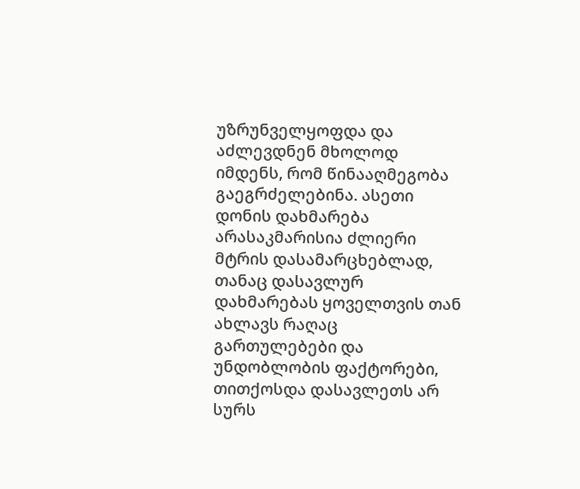უზრუნველყოფდა და აძლევდნენ მხოლოდ იმდენს, რომ წინააღმეგობა გაეგრძელებინა. ასეთი დონის დახმარება არასაკმარისია ძლიერი მტრის დასამარცხებლად, თანაც დასავლურ დახმარებას ყოველთვის თან ახლავს რაღაც გართულებები და უნდობლობის ფაქტორები, თითქოსდა დასავლეთს არ სურს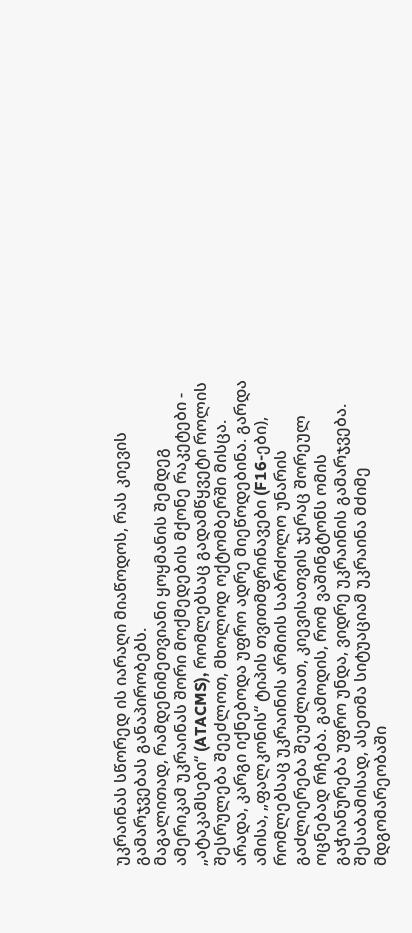უკრაინას სწორედ ის იარაღი მიაწოდოს, რას კიევის გამარჯვებას განაპირობებს.
მაგალითად, რამდენიმეთვიანი ყოყმანის შემდეგ ამერიკამ უკრაინას შორი მოქმედების მქონე რაკეტები - „ატაკამსები“ (ATACMS), რომლებსაც გადამწყვეტი როლის შესრულება შეეძლოთ, მხოლოდ ოქტომბერში მისცა. არადა, კარგი იქნებოდა უფრო ადრე მიეწოდებინა. გარდა ამისა, „ფალკონის“ ტიპის თვითმფრინავები (F16-ები), რომლებსაც უკრაინის არმიის საბრძოლო უნარის გაძლიერება შეუძლიათ, კიევისათვის ჯერაც შორეულ ოცნებად რჩება. გამოდის, რომ ვაშინგტონს ომის გაჭიანურება უფრო უნდა, ვიდრე უკრაინის გამარჯვება.
შესაბამისად, ასეთმა სიტუაციამ უკრაინა მძიმე მდგომარეობაში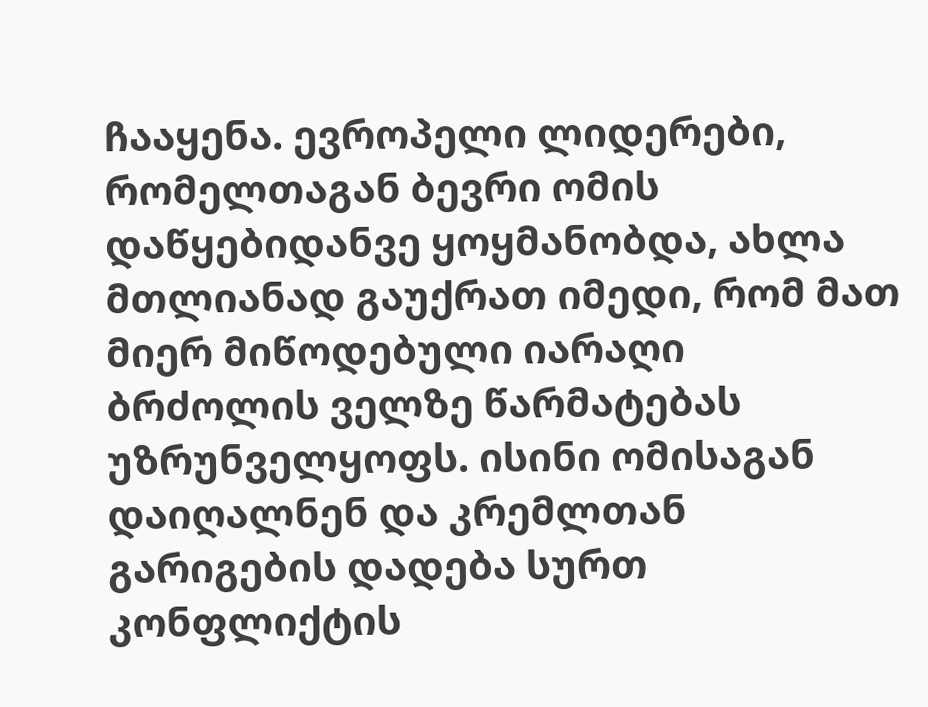ჩააყენა. ევროპელი ლიდერები, რომელთაგან ბევრი ომის დაწყებიდანვე ყოყმანობდა, ახლა მთლიანად გაუქრათ იმედი, რომ მათ მიერ მიწოდებული იარაღი ბრძოლის ველზე წარმატებას უზრუნველყოფს. ისინი ომისაგან დაიღალნენ და კრემლთან გარიგების დადება სურთ კონფლიქტის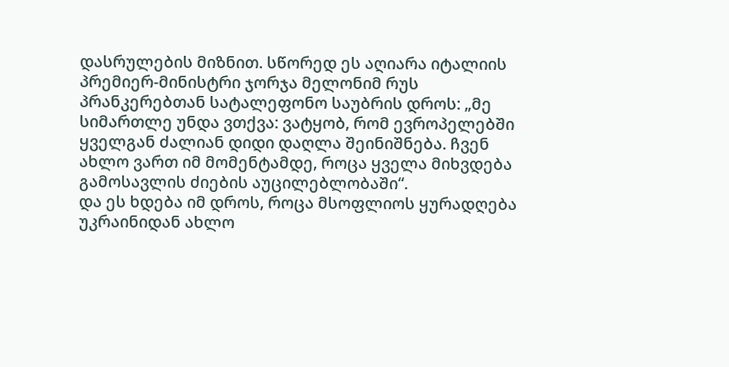დასრულების მიზნით. სწორედ ეს აღიარა იტალიის პრემიერ-მინისტრი ჯორჯა მელონიმ რუს პრანკერებთან სატალეფონო საუბრის დროს: „მე სიმართლე უნდა ვთქვა: ვატყობ, რომ ევროპელებში ყველგან ძალიან დიდი დაღლა შეინიშნება. ჩვენ ახლო ვართ იმ მომენტამდე, როცა ყველა მიხვდება გამოსავლის ძიების აუცილებლობაში“.
და ეს ხდება იმ დროს, როცა მსოფლიოს ყურადღება უკრაინიდან ახლო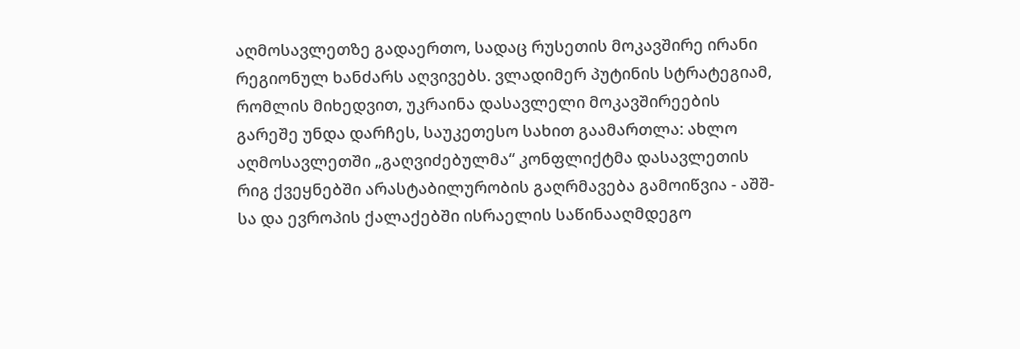აღმოსავლეთზე გადაერთო, სადაც რუსეთის მოკავშირე ირანი რეგიონულ ხანძარს აღვივებს. ვლადიმერ პუტინის სტრატეგიამ, რომლის მიხედვით, უკრაინა დასავლელი მოკავშირეების გარეშე უნდა დარჩეს, საუკეთესო სახით გაამართლა: ახლო აღმოსავლეთში „გაღვიძებულმა“ კონფლიქტმა დასავლეთის რიგ ქვეყნებში არასტაბილურობის გაღრმავება გამოიწვია - აშშ-სა და ევროპის ქალაქებში ისრაელის საწინააღმდეგო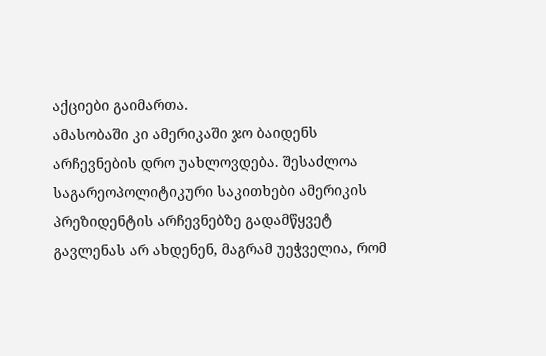აქციები გაიმართა.
ამასობაში კი ამერიკაში ჯო ბაიდენს არჩევნების დრო უახლოვდება. შესაძლოა საგარეოპოლიტიკური საკითხები ამერიკის პრეზიდენტის არჩევნებზე გადამწყვეტ გავლენას არ ახდენენ, მაგრამ უეჭველია, რომ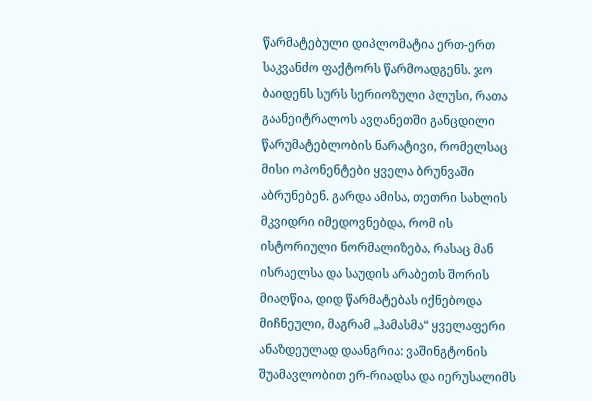წარმატებული დიპლომატია ერთ-ერთ საკვანძო ფაქტორს წარმოადგენს. ჯო ბაიდენს სურს სერიოზული პლუსი, რათა გაანეიტრალოს ავღანეთში განცდილი წარუმატებლობის ნარატივი, რომელსაც მისი ოპონენტები ყველა ბრუნვაში აბრუნებენ. გარდა ამისა, თეთრი სახლის მკვიდრი იმედოვნებდა, რომ ის ისტორიული ნორმალიზება, რასაც მან ისრაელსა და საუდის არაბეთს შორის მიაღწია, დიდ წარმატებას იქნებოდა მიჩნეული, მაგრამ „ჰამასმა“ ყველაფერი ანაზდეულად დაანგრია: ვაშინგტონის შუამავლობით ერ-რიადსა და იერუსალიმს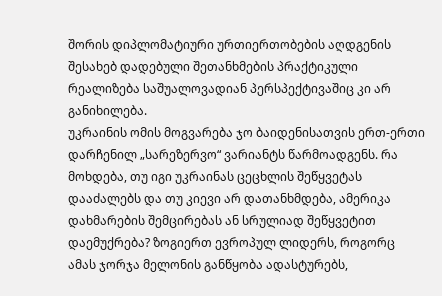შორის დიპლომატიური ურთიერთობების აღდგენის შესახებ დადებული შეთანხმების პრაქტიკული რეალიზება საშუალოვადიან პერსპექტივაშიც კი არ განიხილება.
უკრაინის ომის მოგვარება ჯო ბაიდენისათვის ერთ-ერთი დარჩენილ „სარეზერვო“ ვარიანტს წარმოადგენს. რა მოხდება, თუ იგი უკრაინას ცეცხლის შეწყვეტას დააძალებს და თუ კიევი არ დათანხმდება, ამერიკა დახმარების შემცირებას ან სრულიად შეწყვეტით დაემუქრება? ზოგიერთ ევროპულ ლიდერს, როგორც ამას ჯორჯა მელონის განწყობა ადასტურებს,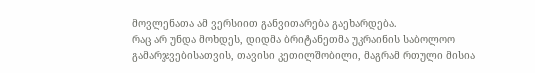მოვლენათა ამ ვერსიით განვითარება გაეხარდება.
რაც არ უნდა მოხდეს, დიდმა ბრიტანეთმა უკრაინის საბოლოო გამარჯვებისათვის, თავისი კეთილშობილი, მაგრამ რთული მისია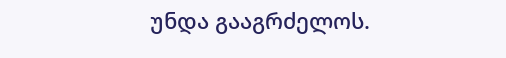უნდა გააგრძელოს.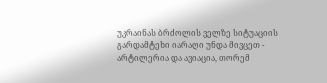უკრაინას ბრძოლის ველზე სიტუაციის გარდამტეხი იარაღი უნდა მივცეთ - არტილერია და ავიაცია, თორემ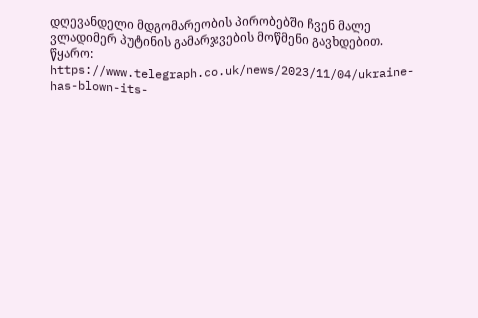დღევანდელი მდგომარეობის პირობებში ჩვენ მალე ვლადიმერ პუტინის გამარჯვების მოწმენი გავხდებით.
წყარო: https://www.telegraph.co.uk/news/2023/11/04/ukraine-has-blown-its-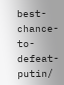best-chance-to-defeat-putin/